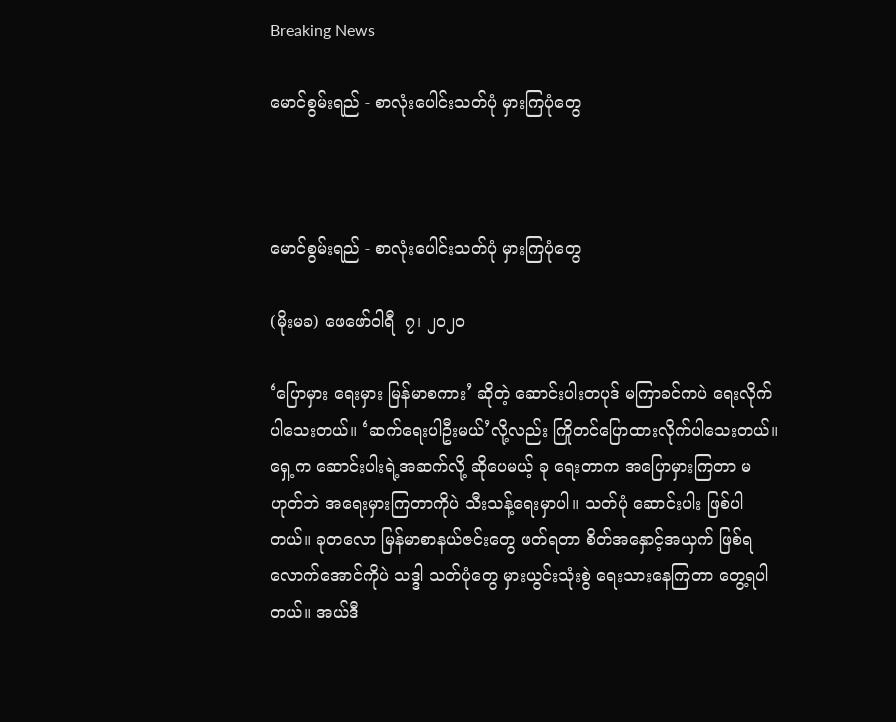Breaking News

မောင်စွမ်းရည် - စာလုံးပေါင်းသတ်ပုံ မှားကြပုံတွေ



မောင်စွမ်းရည် - စာလုံးပေါင်းသတ်ပုံ မှားကြပုံတွေ

(မိုးမခ) ဖေဖော်ဝါရီ  ၇၊ ၂၀၂၀

‘ပြောမှား ရေးမှား မြန်မာစကား’ ဆိုတဲ့ ဆောင်းပါးတပုဒ် မကြာခင်ကပဲ ရေးလိုက်ပါသေးတယ်။ ‘ဆက်ရေးပါဦးမယ်’လို့လည်း ကြိုတင်ပြောထားလိုက်ပါသေးတယ်။ ရှေ့က ဆောင်းပါးရဲ့အဆက်လို့ ဆိုပေမယ့် ခု ရေးတာက အပြောမှားကြတာ မဟုတ်ဘဲ အရေးမှားကြတာကိုပဲ သီးသန့်ရေးမှာပါ။ သတ်ပုံ ဆောင်းပါး ဖြစ်ပါတယ်။ ခုတလော မြန်မာစာနယ်ဇင်းတွေ ဖတ်ရတာ စိတ်အနှောင့်အယှက် ဖြစ်ရလောက်အောင်ကိုပဲ သဒ္ဒါ သတ်ပုံတွေ မှားယွင်းသုံးစွဲ ရေးသားနေကြတာ တွေ့ရပါတယ်။ အယ်ဒီ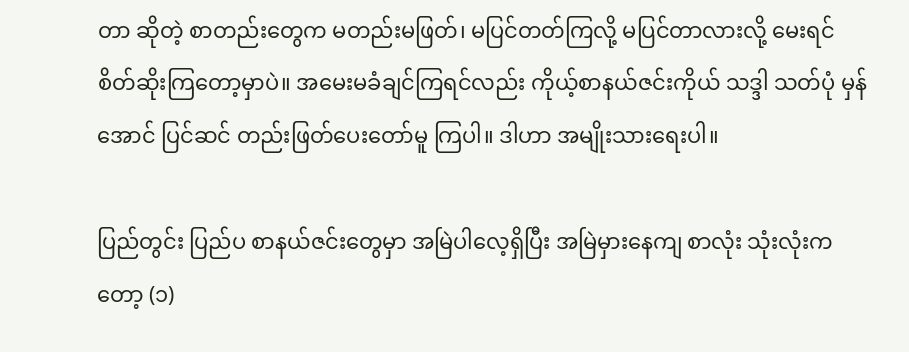တာ ဆိုတဲ့ စာတည်းတွေက မတည်းမဖြတ်၊ မပြင်တတ်ကြလို့ မပြင်တာလားလို့ မေးရင် စိတ်ဆိုးကြတော့မှာပဲ။ အမေးမခံချင်ကြရင်လည်း ကိုယ့်စာနယ်ဇင်းကိုယ် သဒ္ဒါ သတ်ပုံ မှန်အောင် ပြင်ဆင် တည်းဖြတ်ပေးတော်မူ ကြပါ။ ဒါဟာ အမျိုးသားရေးပါ။

ပြည်တွင်း ပြည်ပ စာနယ်ဇင်းတွေမှာ အမြဲပါလေ့ရှိပြီး အမြဲမှားနေကျ စာလုံး သုံးလုံးကတော့ (၁)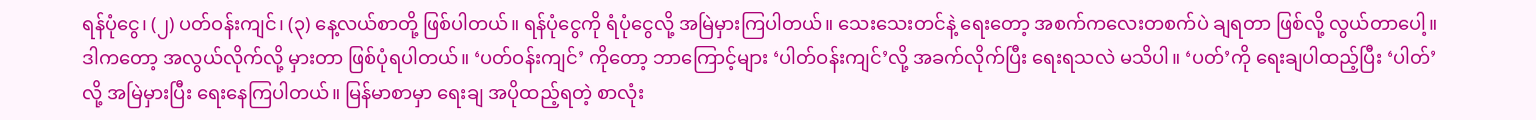ရန်ပုံငွေ၊ (၂) ပတ်ဝန်းကျင်၊ (၃) နေ့လယ်စာတို့ ဖြစ်ပါတယ်။ ရန်ပုံငွေကို ရံပုံငွေလို့ အမြဲမှားကြပါတယ်။ သေးသေးတင်နဲ့ ရေးတော့ အစက်ကလေးတစက်ပဲ ချရတာ ဖြစ်လို့ လွယ်တာပေါ့။ ဒါကတော့ အလွယ်လိုက်လို့ မှားတာ ဖြစ်ပုံရပါတယ်။ ‘ပတ်ဝန်းကျင်’ ကိုတော့ ဘာကြောင့်များ ‘ပါတ်ဝန်းကျင်’လို့ အခက်လိုက်ပြီး ရေးရသလဲ မသိပါ။ ‘ပတ်’ကို ရေးချပါထည့်ပြီး ‘ပါတ်’လို့ အမြဲမှားပြီး ရေးနေကြပါတယ်။ မြန်မာစာမှာ ရေးချ အပိုထည့်ရတဲ့ စာလုံး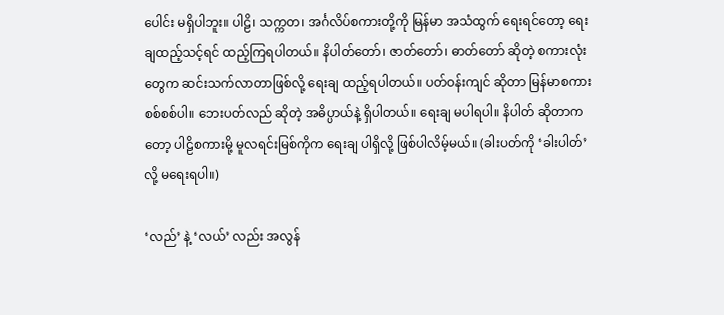ပေါင်း မရှိပါဘူး။ ပါဠိ၊ သက္ကတ၊ အင်္ဂလိပ်စကားတို့ကို မြန်မာ အသံထွက် ရေးရင်တော့ ရေးချထည့်သင့်ရင် ထည့်ကြရပါတယ်။ နိပါတ်တော်၊ ဇာတ်တော်၊ ဓာတ်တော် ဆိုတဲ့ စကားလုံးတွေက ဆင်းသက်လာတာဖြစ်လို့ ရေးချ ထည့်ရပါတယ်။ ပတ်ဝန်းကျင် ဆိုတာ မြန်မာစကားစစ်စစ်ပါ။ ဘေးပတ်လည် ဆိုတဲ့ အဓိပ္ပာယ်နဲ့ ရှိပါတယ်။ ရေးချ မပါရပါ။ နိပါတ် ဆိုတာကတော့ ပါဠိစကားမို့ မူလရင်းမြစ်ကိုက ရေးချ ပါရှိလို့ ဖြစ်ပါလိမ့်မယ်။ (ခါးပတ်ကို ‘ခါးပါတ်’ လို့ မရေးရပါ။)

‘လည်’ နဲ့ ‘လယ်’ လည်း အလွန်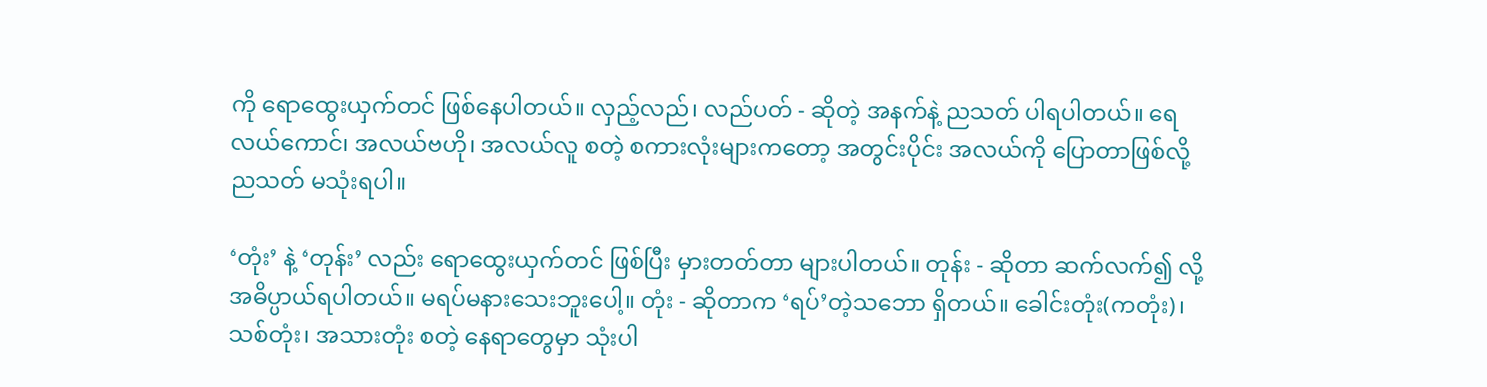ကို ရောထွေးယှက်တင် ဖြစ်နေပါတယ်။ လှည့်လည်၊ လည်ပတ် - ဆိုတဲ့ အနက်နဲ့ ညသတ် ပါရပါတယ်။ ရေလယ်ကောင်၊ အလယ်ဗဟို၊ အလယ်လူ စတဲ့ စကားလုံးများကတော့ အတွင်းပိုင်း အလယ်ကို ပြောတာဖြစ်လို့ ညသတ် မသုံးရပါ။

‘တုံး’ နဲ့ ‘တုန်း’ လည်း ရောထွေးယှက်တင် ဖြစ်ပြီး မှားတတ်တာ များပါတယ်။ တုန်း - ဆိုတာ ဆက်လက်၍ လို့ အဓိပ္ပာယ်ရပါတယ်။ မရပ်မနားသေးဘူးပေါ့။ တုံး - ဆိုတာက ‘ရပ်’တဲ့သဘော ရှိတယ်။ ခေါင်းတုံး(ကတုံး)၊ သစ်တုံး၊ အသားတုံး စတဲ့ နေရာတွေမှာ သုံးပါ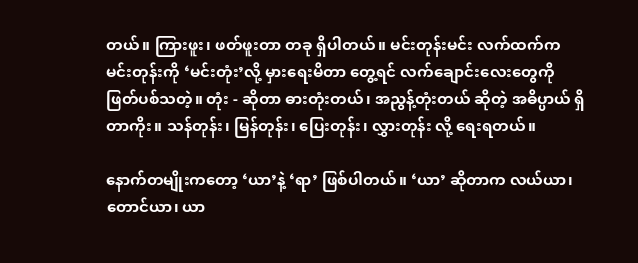တယ်။ ကြားဖူး၊ ဖတ်ဖူးတာ တခု ရှိပါတယ်။ မင်းတုန်းမင်း လက်ထက်က မင်းတုန်းကို ‘မင်းတုံး’လို့ မှားရေးမိတာ တွေ့ရင် လက်ချောင်းလေးတွေကို ဖြတ်ပစ်သတဲ့။ တုံး - ဆိုတာ ဓားတုံးတယ်၊ အညွန့်တုံးတယ် ဆိုတဲ့ အဓိပ္ပာယ် ရှိတာကိုး။ သန်တုန်း၊ မြန်တုန်း၊ ပြေးတုန်း၊ လွှားတုန်း လို့ ရေးရတယ်။

နောက်တမျိုးကတော့ ‘ယာ’နဲ့ ‘ရာ’ ဖြစ်ပါတယ်။ ‘ယာ’ ဆိုတာက လယ်ယာ၊ တောင်ယာ၊ ယာ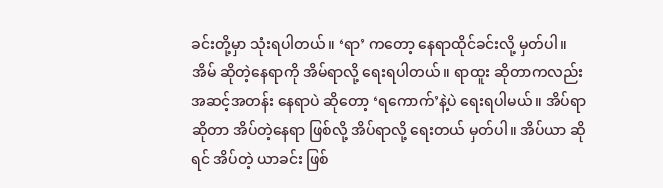ခင်းတို့မှာ သုံးရပါတယ်။ ‘ရာ’ ကတော့ နေရာထိုင်ခင်းလို့ မှတ်ပါ။ အိမ် ဆိုတဲ့နေရာကို အိမ်ရာလို့ ရေးရပါတယ်။ ရာထူး ဆိုတာကလည်း အဆင့်အတန်း နေရာပဲ ဆိုတော့ ‘ရကောက်’နဲ့ပဲ ရေးရပါမယ်။ အိပ်ရာ ဆိုတာ အိပ်တဲ့နေရာ ဖြစ်လို့ အိပ်ရာလို့ ရေးတယ် မှတ်ပါ။ အိပ်ယာ ဆိုရင် အိပ်တဲ့ ယာခင်း ဖြစ်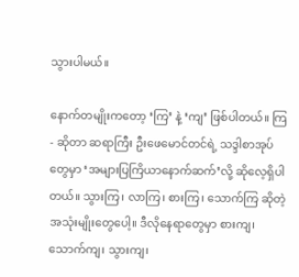သွားပါမယ်။

နောက်တမျိုးကတော့ ‘ကြ’ နဲ့ ‘ကျ’ ဖြစ်ပါတယ်။ ကြ - ဆိုတာ ဆရာကြီး ဦးဖေမောင်တင်ရဲ့ သဒ္ဒါစာအုပ်တွေမှာ ‘အများပြကြိယာနောက်ဆက်’လို့ ဆိုလေ့ရှိပါတယ်။ သွားကြ၊ လာကြ၊ စားကြ၊ သောက်ကြ ဆိုတဲ့ အသုံးမျိုးတွေပေါ့။ ဒီလိုနေရာတွေမှာ စားကျ၊ သောက်ကျ၊ သွားကျ၊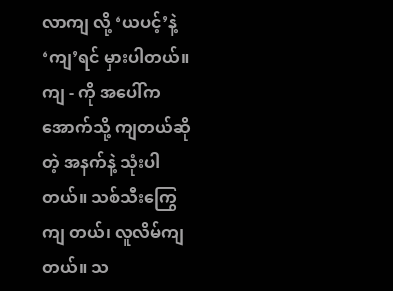လာကျ လို့ ‘ယပင့်’နဲ့ ‘ကျ’ရင် မှားပါတယ်။ ကျ - ကို အပေါ်က အောက်သို့ ကျတယ်ဆိုတဲ့ အနက်နဲ့ သုံးပါတယ်။ သစ်သီးကြွေကျ တယ်၊ လူလိမ်ကျတယ်။ သ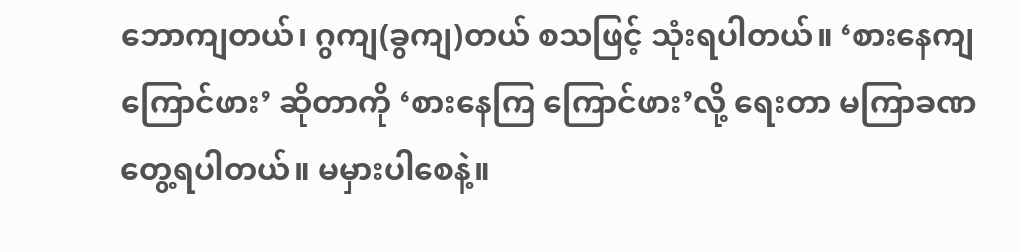ဘောကျတယ်၊ ဂွကျ(ခွကျ)တယ် စသဖြင့် သုံးရပါတယ်။ ‘စားနေကျ ကြောင်ဖား’ ဆိုတာကို ‘စားနေကြ ကြောင်ဖား’လို့ ရေးတာ မကြာခဏ တွေ့ရပါတယ်။ မမှားပါစေနဲ့။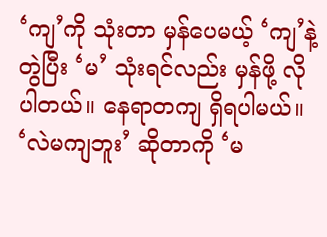‘ကျ’ကို သုံးတာ မှန်ပေမယ့် ‘ကျ’နဲ့ တွဲပြီး ‘မ’ သုံးရင်လည်း မှန်ဖို့ လိုပါတယ်။ နေရာတကျ ရှိရပါမယ်။ ‘လဲမကျဘူး’ ဆိုတာကို ‘မ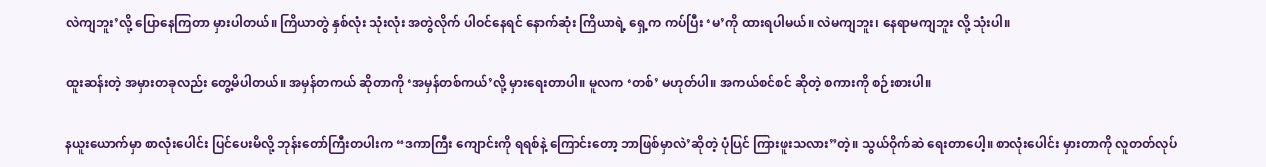လဲကျဘူး’လို့ ပြောနေကြတာ မှားပါတယ်။ ကြိယာတွဲ နှစ်လုံး သုံးလုံး အတွဲလိုက် ပါဝင်နေရင် နောက်ဆုံး ကြိယာရဲ့ ရှေ့က ကပ်ပြီး ‘မ’ကို ထားရပါမယ်။ လဲမကျဘူး၊ နေရာမကျဘူး လို့ သုံးပါ။

ထူးဆန်းတဲ့ အမှားတခုလည်း တွေ့မိပါတယ်။ အမှန်တကယ် ဆိုတာကို ‘အမှန်တစ်ကယ်’လို့ မှားရေးတာပါ။ မူလက ‘တစ်’ မဟုတ်ပါ။ အကယ်စင်စင် ဆိုတဲ့ စကားကို စဉ်းစားပါ။

နယူးယောက်မှာ စာလုံးပေါင်း ပြင်ပေးမိလို့ ဘုန်းတော်ကြီးတပါးက “ဒကာကြီး ကျောင်းကို ရရစ်နဲ့ ကြောင်းတော့ ဘာဖြစ်မှာလဲ’ဆိုတဲ့ ပုံပြင် ကြားဖူးသလား”တဲ့။ သွယ်ဝိုက်ဆဲ ရေးတာပေါ့။ စာလုံးပေါင်း မှားတာကို လူတတ်လုပ်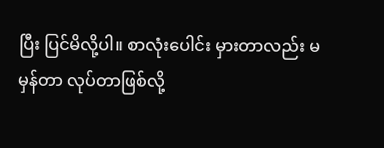ပြီး ပြင်မိလို့ပါ။ စာလုံးပေါင်း မှားတာလည်း မမှန်တာ လုပ်တာဖြစ်လို့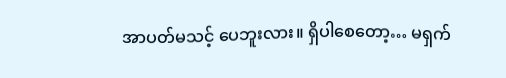အာပတ်မသင့် ပေဘူးလား။ ရှိပါစေတော့… မရှက်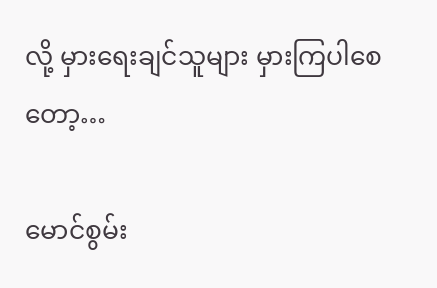လို့ မှားရေးချင်သူများ မှားကြပါစေတော့…

မောင်စွမ်း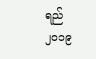ရည်
၂၀၁၉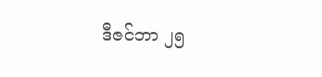ဒီဇင်ဘာ ၂၅